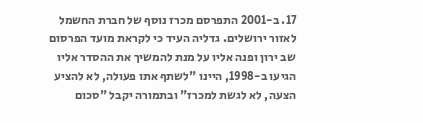17. ב-2001 התפרסם מכרז נוסף של חברת החשמל לאזור ירושלים. גדליה העיד כי לקראת מועד הפרסום שב ירון ופנה אליו על מנת להמשיך את ההסדר אליו הגיעו ב-1998, היינו "לשתף אתו פעולה, לא להציע הצעה, לא לגשת למכרז" ובתמורה יקבל "סכום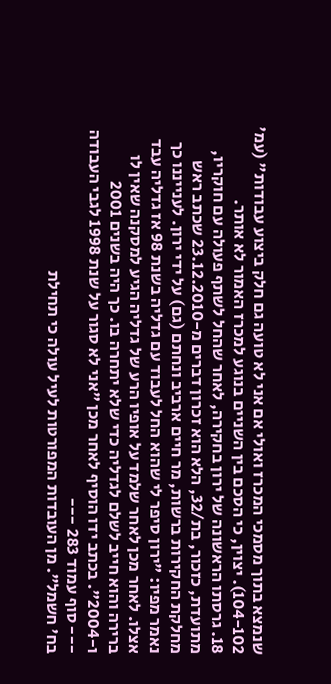שנמצא בתוך מסמכי המכרז ואולי אם אני לא טועה גם חלק ביצוע עבודות" (עמ' 104-102). יצוין, כי הסכם בין השניים בנוגע למכרז האמור לא אותר.
18. גרסתו הראשונה של ירון בחקירה, לאחר שהחל לשתף פעולה עם חוקריו, מתועדת, כזכור, בת/32, הלא הוא זכרון דברים מ-23.12.2010 שכתב ראש מחלקת החקירות ברשות, מר חיים ארביב ונחתם (גם) על ידי ירון. לענייננו כך נאמר מפיו: "ירון סיפר לי שהוא החל לעבוד עם גדליה בשנת 98 אז גדליה עבד אצלו. לאחר מכן לאחר שלמד על אופיו הרע של גדליה הגיע למסקנה שאין לו ברירה והוא חייב לשלם לגדליה כדי שלא יתחרה בו. כך היה בשנים 2001 ו-2004". בכתב ידו הוסיף לאחר מכן "אני לא סגור על שנת 1998 לגבי העבודה
--- סוף עמוד 283 ---
בח' חשמל". מן העובדות המפורטות לעיל עולה כי תחילת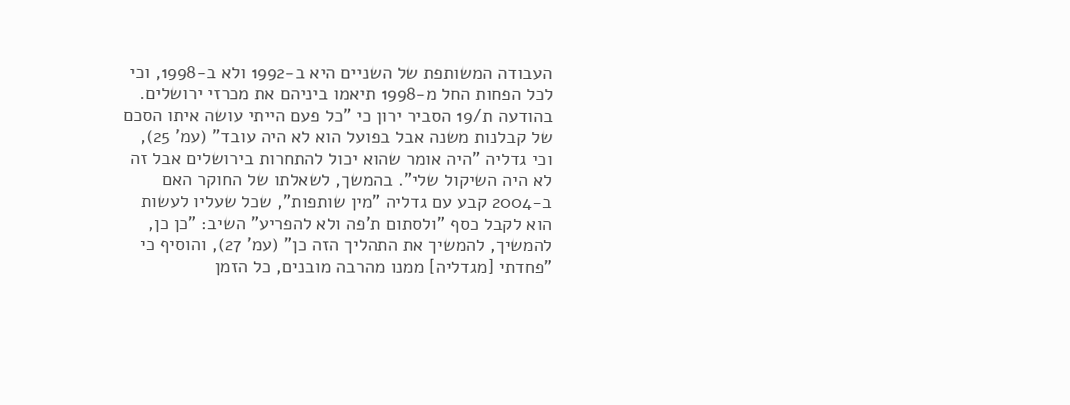העבודה המשותפת של השניים היא ב-1992 ולא ב-1998, וכי לכל הפחות החל מ-1998 תיאמו ביניהם את מכרזי ירושלים.
בהודעה ת/19 הסביר ירון כי "כל פעם הייתי עושה איתו הסכם של קבלנות משנה אבל בפועל הוא לא היה עובד" (עמ' 25), וכי גדליה "היה אומר שהוא יכול להתחרות בירושלים אבל זה לא היה השיקול שלי". בהמשך, לשאלתו של החוקר האם ב-2004 קבע עם גדליה "מין שותפות", שכל שעליו לעשות הוא לקבל כסף "ולסתום ת'פה ולא להפריע" השיב: "כן כן, להמשיך, להמשיך את התהליך הזה כן" (עמ' 27), והוסיף כי "פחדתי [מגדליה] ממנו מהרבה מובנים, כל הזמן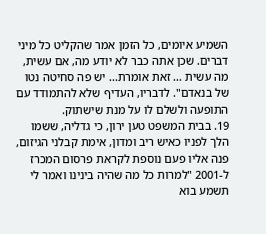השמיע איומים, כל הזמן אמר שהקליט כל מיני דברים. שכן אתה כבר לא יודע מה, אם עשית, מה עשית ... זאת אומרת... יש פה סחיטה נטו של בנאדם". לדבריו, העדיף שלא להתמודד עם התופעה ולשלם לו על מנת שישתוק.
19. בבית המשפט טען ירון, כי גדליה, ששמו הלך לפניו כאיש ריב ומדון, אימת קבלני הגיזום, פנה אליו פעם נוספת לקראת פרסום המכרז ל-2001 "למרות כל מה שהיה בינינו ואמר לי תשמע בוא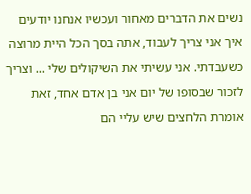נשים את הדברים מאחור ועכשיו אנחנו יודעים איך אני צריך לעבוד, אתה בסך הכל היית מרוצה כשעבדתי. אני עשיתי את השיקולים שלי ... וצריך לזכור שבסופו של יום אני בן אדם אחד, זאת אומרת הלחצים שיש עליי הם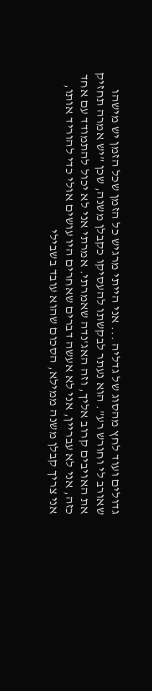גדולים ועוד לחץ מהסוג של גדליה ... אני הייתי מרגיש כל הזמן שכל הזמן יש מישהו שאורב לי וחורש רע". הוא נעתר לבקשתו להעסיקו כקבלן משנה, שכן "יש אמרה תחזיק את האויבים קרוב אליך, וזה האג'נדה שאמרתי. אמרתי אני לא יכול להתמודד עם אחד כזה, אני לא עבריין, אני לא אעשה דברים שאחרים היו עושים אולי כדי להוריד אותו, אני צריך קבלן משנה ממילא, הסכום שהוא עובד בשבילי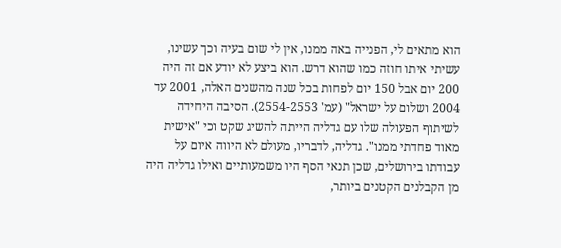הוא מתאים לי, הפנייה באה ממנו, אין לי שום בעיה וכך עשינו, עשיתי איתו חוזה כמו שהוא דרש. הוא ביצע לא יודע אם זה היה 200 יום אבל 150 יום לפחות בכל שנה מהשנים האלה, 2001 עד 2004 ושלום על ישראל" (עמ' 2554-2553). הסיבה היחידה לשיתוף הפעולה שלו עם גדליה הייתה להשיג שקט וכי "אישית מאוד פחדתי ממנו". גדליה, לדבריו, מעולם לא היווה איום על עבודתו בירושלים, שכן תנאי הסף היו משמעותיים ואילו גדליה היה מן הקבלנים הקטנים ביותר,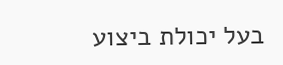בעל יכולת ביצוע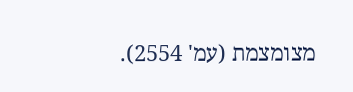מצומצמת (עמ' 2554).